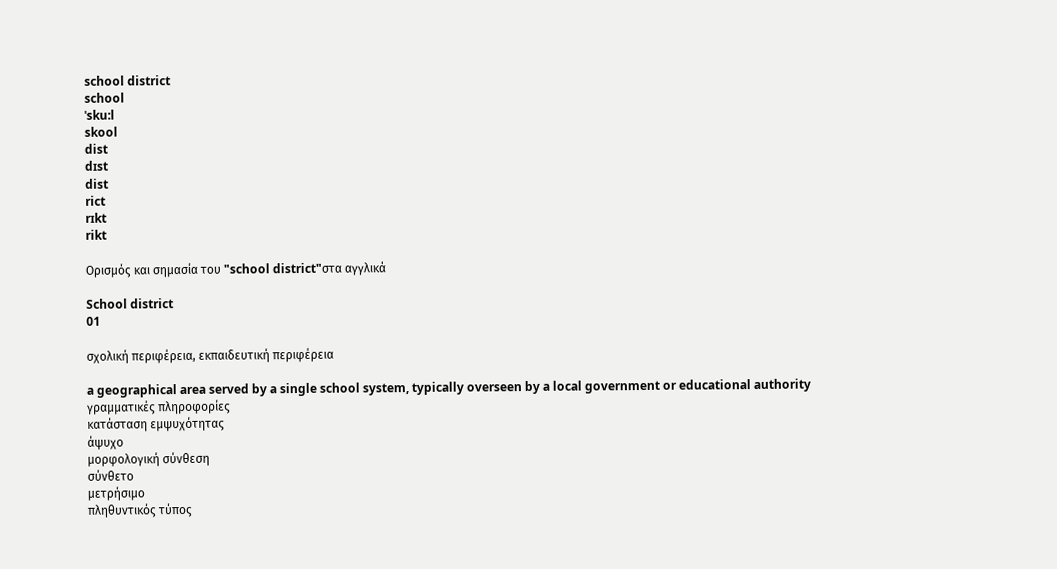school district
school
ˈsku:l
skool
dist
dɪst
dist
rict
rɪkt
rikt

Ορισμός και σημασία του "school district"στα αγγλικά

School district
01

σχολική περιφέρεια, εκπαιδευτική περιφέρεια

a geographical area served by a single school system, typically overseen by a local government or educational authority
γραμματικές πληροφορίες
κατάσταση εμψυχότητας
άψυχο
μορφολογική σύνθεση
σύνθετο
μετρήσιμο
πληθυντικός τύπος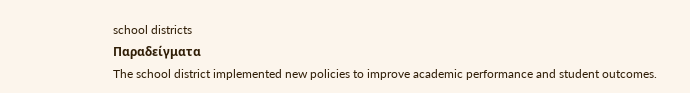school districts
Παραδείγματα
The school district implemented new policies to improve academic performance and student outcomes.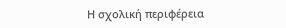Η σχολική περιφέρεια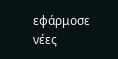εφάρμοσε νέες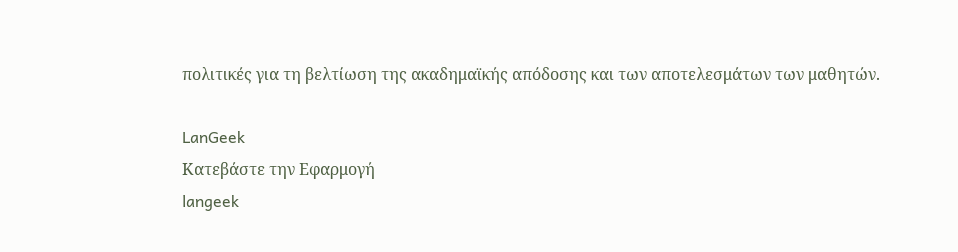πολιτικές για τη βελτίωση της ακαδημαϊκής απόδοσης και των αποτελεσμάτων των μαθητών.

LanGeek
Κατεβάστε την Εφαρμογή
langeek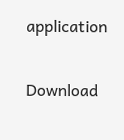application

Download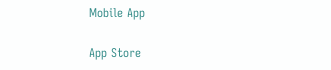Mobile App

App Store